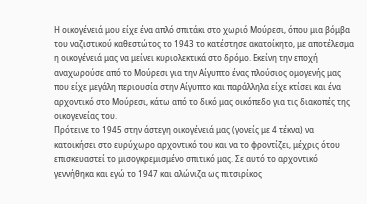Η οικογένειά μου είχε ένα απλό σπιτάκι στο χωριό Μούρεσι, όπου μια βόμβα του ναζιστικού καθεστώτος το 1943 το κατέστησε ακατοίκητο, με αποτέλεσμα η οικογένειά μας να μείνει κυριολεκτικά στο δρόμο. Εκείνη την εποχή αναχωρούσε από το Μούρεσι για την Αίγυπτο ένας πλούσιος ομογενής μας που είχε μεγάλη περιουσία στην Αίγυπτο και παράλληλα είχε κτίσει και ένα αρχοντικό στο Μούρεσι, κάτω από το δικό μας οικόπεδο για τις διακοπές της οικογενείας του.
Πρότεινε το 1945 στην άστεγη οικογένειά μας (γονείς με 4 τέκνα) να κατοικήσει στο ευρύχωρο αρχοντικό του και να το φροντίζει, μέχρις ότου επισκευαστεί το μισογκρεμισμένο σπιτικό μας. Σε αυτό το αρχοντικό γεννήθηκα και εγώ το 1947 και αλώνιζα ως πιτσιρίκος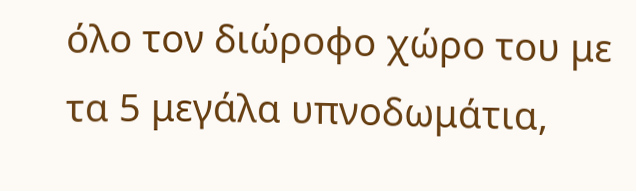όλο τον διώροφο χώρο του με τα 5 μεγάλα υπνοδωμάτια,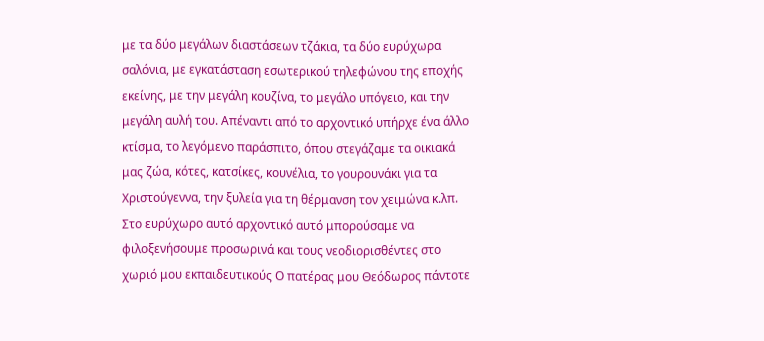με τα δύο μεγάλων διαστάσεων τζάκια, τα δύο ευρύχωρα σαλόνια, με εγκατάσταση εσωτερικού τηλεφώνου της εποχής εκείνης, με την μεγάλη κουζίνα, το μεγάλο υπόγειο, και την μεγάλη αυλή του. Απέναντι από το αρχοντικό υπήρχε ένα άλλο κτίσμα, το λεγόμενο παράσπιτο, όπου στεγάζαμε τα οικιακά μας ζώα, κότες, κατσίκες, κουνέλια, το γουρουνάκι για τα Χριστούγεννα, την ξυλεία για τη θέρμανση τον χειμώνα κ.λπ.
Στο ευρύχωρο αυτό αρχοντικό αυτό μπορούσαμε να φιλοξενήσουμε προσωρινά και τους νεοδιορισθέντες στο χωριό μου εκπαιδευτικούς Ο πατέρας μου Θεόδωρος πάντοτε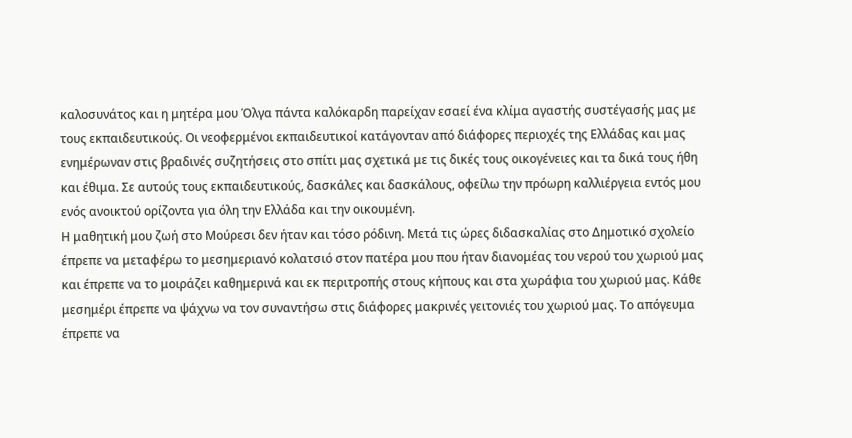καλοσυνάτος και η μητέρα μου Όλγα πάντα καλόκαρδη παρείχαν εσαεί ένα κλίμα αγαστής συστέγασής μας με τους εκπαιδευτικούς. Οι νεοφερμένοι εκπαιδευτικοί κατάγονταν από διάφορες περιοχές της Ελλάδας και μας ενημέρωναν στις βραδινές συζητήσεις στο σπίτι μας σχετικά με τις δικές τους οικογένειες και τα δικά τους ήθη και έθιμα. Σε αυτούς τους εκπαιδευτικούς, δασκάλες και δασκάλους, οφείλω την πρόωρη καλλιέργεια εντός μου ενός ανοικτού ορίζοντα για όλη την Ελλάδα και την οικουμένη.
Η μαθητική μου ζωή στο Μούρεσι δεν ήταν και τόσο ρόδινη. Μετά τις ώρες διδασκαλίας στο Δημοτικό σχολείο έπρεπε να μεταφέρω το μεσημεριανό κολατσιό στον πατέρα μου που ήταν διανομέας του νερού του χωριού μας και έπρεπε να το μοιράζει καθημερινά και εκ περιτροπής στους κήπους και στα χωράφια του χωριού μας. Κάθε μεσημέρι έπρεπε να ψάχνω να τον συναντήσω στις διάφορες μακρινές γειτονιές του χωριού μας. Το απόγευμα έπρεπε να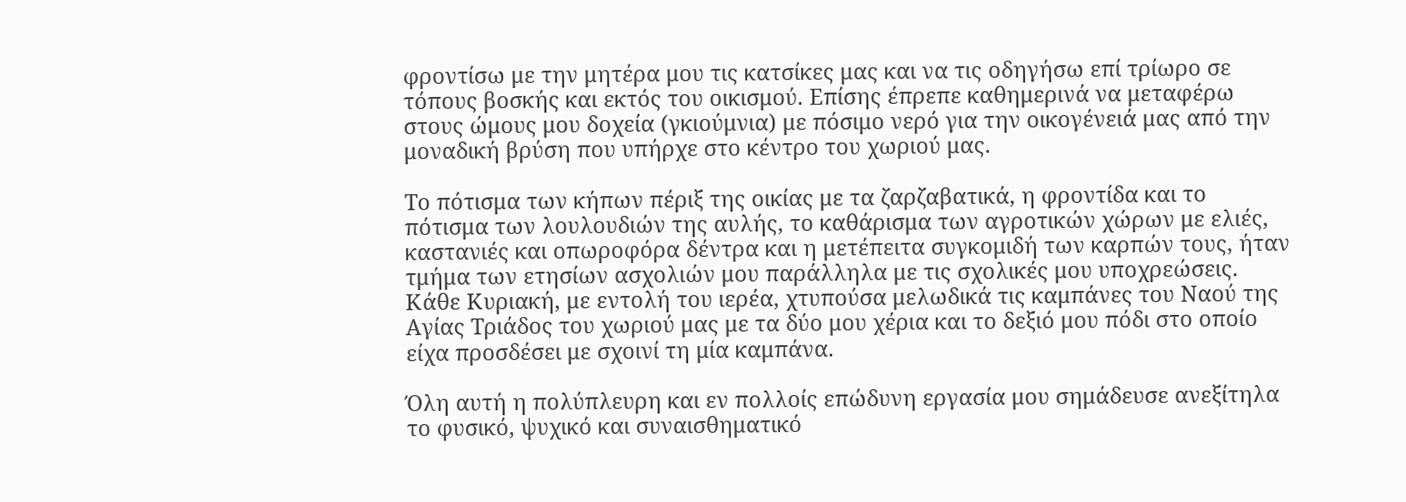φροντίσω με την μητέρα μου τις κατσίκες μας και να τις οδηγήσω επί τρίωρο σε τόπους βοσκής και εκτός του οικισμού. Επίσης έπρεπε καθημερινά να μεταφέρω στους ώμους μου δοχεία (γκιούμνια) με πόσιμο νερό για την οικογένειά μας από την μοναδική βρύση που υπήρχε στο κέντρο του χωριού μας.

Το πότισμα των κήπων πέριξ της οικίας με τα ζαρζαβατικά, η φροντίδα και το πότισμα των λουλουδιών της αυλής, το καθάρισμα των αγροτικών χώρων με ελιές, καστανιές και οπωροφόρα δέντρα και η μετέπειτα συγκομιδή των καρπών τους, ήταν τμήμα των ετησίων ασχολιών μου παράλληλα με τις σχολικές μου υποχρεώσεις.
Κάθε Κυριακή, με εντολή του ιερέα, χτυπούσα μελωδικά τις καμπάνες του Ναού της Αγίας Τριάδος του χωριού μας με τα δύο μου χέρια και το δεξιό μου πόδι στο οποίο είχα προσδέσει με σχοινί τη μία καμπάνα.

Όλη αυτή η πολύπλευρη και εν πολλοίς επώδυνη εργασία μου σημάδευσε ανεξίτηλα το φυσικό, ψυχικό και συναισθηματικό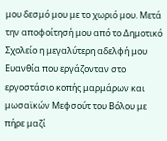μου δεσμό μου με το χωριό μου. Μετά την αποφοίτησή μου από το Δημοτικό Σχολείο η μεγαλύτερη αδελφή μου Ευανθία που εργάζονταν στο εργοστάσιο κοπής μαρμάρων και μωσαϊκών Μεφσούτ του Βόλου με πήρε μαζί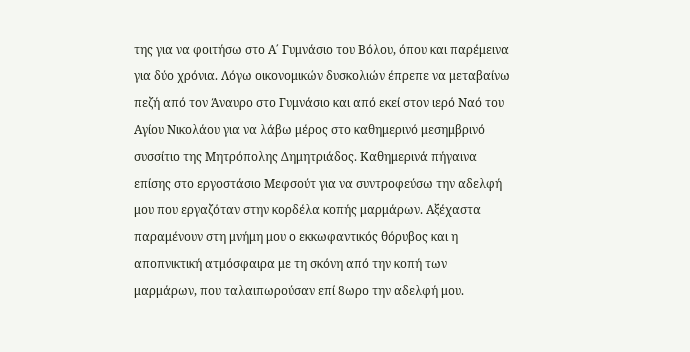της για να φοιτήσω στο Α΄ Γυμνάσιο του Βόλου, όπου και παρέμεινα για δύο χρόνια. Λόγω οικονομικών δυσκολιών έπρεπε να μεταβαίνω πεζή από τον Άναυρο στο Γυμνάσιο και από εκεί στον ιερό Ναό του Αγίου Νικολάου για να λάβω μέρος στο καθημερινό μεσημβρινό συσσίτιο της Μητρόπολης Δημητριάδος. Καθημερινά πήγαινα επίσης στο εργοστάσιο Μεφσούτ για να συντροφεύσω την αδελφή μου που εργαζόταν στην κορδέλα κοπής μαρμάρων. Αξέχαστα παραμένουν στη μνήμη μου ο εκκωφαντικός θόρυβος και η αποπνικτική ατμόσφαιρα με τη σκόνη από την κοπή των μαρμάρων, που ταλαιπωρούσαν επί 8ωρο την αδελφή μου.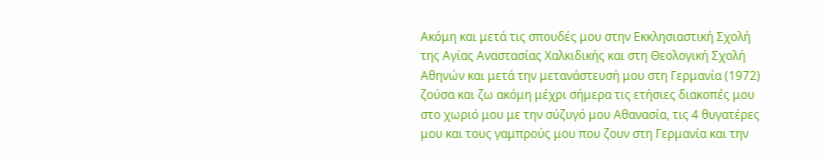Ακόμη και μετά τις σπουδές μου στην Εκκλησιαστική Σχολή της Αγίας Αναστασίας Χαλκιδικής και στη Θεολογική Σχολή Αθηνών και μετά την μετανάστευσή μου στη Γερμανία (1972) ζούσα και ζω ακόμη μέχρι σήμερα τις ετήσιες διακοπές μου στο χωριό μου με την σύζυγό μου Αθανασία, τις 4 θυγατέρες μου και τους γαμπρούς μου που ζουν στη Γερμανία και την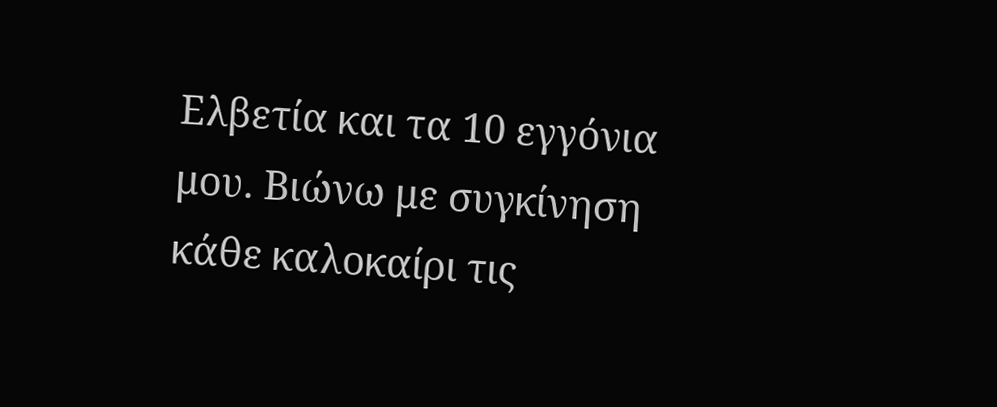Ελβετία και τα 10 εγγόνια μου. Βιώνω με συγκίνηση κάθε καλοκαίρι τις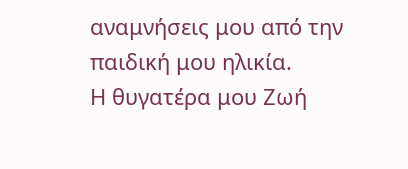αναμνήσεις μου από την παιδική μου ηλικία.
Η θυγατέρα μου Ζωή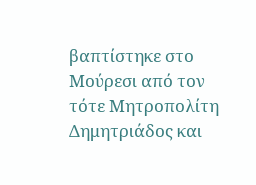βαπτίστηκε στο Μούρεσι από τον τότε Μητροπολίτη Δημητριάδος και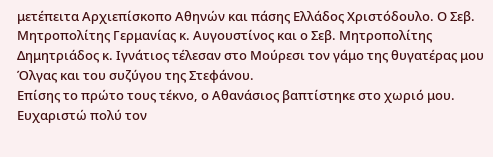μετέπειτα Αρχιεπίσκοπο Αθηνών και πάσης Ελλάδος Χριστόδουλο. Ο Σεβ. Μητροπολίτης Γερμανίας κ. Αυγουστίνος και ο Σεβ. Μητροπολίτης Δημητριάδος κ. Ιγνάτιος τέλεσαν στο Μούρεσι τον γάμο της θυγατέρας μου Όλγας και του συζύγου της Στεφάνου.
Επίσης το πρώτο τους τέκνο, ο Αθανάσιος βαπτίστηκε στο χωριό μου. Ευχαριστώ πολύ τον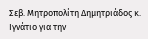Σεβ. Μητροπολίτη Δημητριάδος κ. Ιγνάτιο για την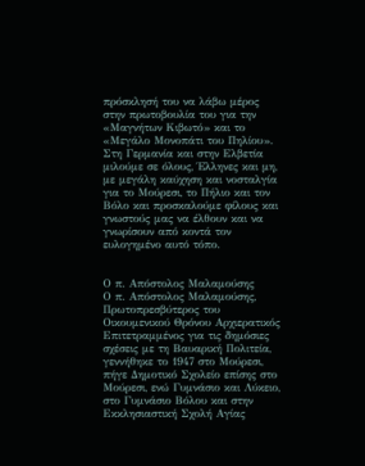πρόσκλησή του να λάβω μέρος στην πρωτοβουλία του για την «Μαγνήτων Κιβωτό» και το «Μεγάλο Μονοπάτι του Πηλίου».
Στη Γερμανία και στην Ελβετία μιλούμε σε όλους, Έλληνες και μη, με μεγάλη καύχηση και νοσταλγία για το Μούρεσι, το Πήλιο και τον Βόλο και προσκαλούμε φίλους και γνωστούς μας να έλθουν και να γνωρίσουν από κοντά τον ευλογημένο αυτό τόπο.


Ο π. Απόστολος Μαλαμούσης
Ο π. Απόστολος Μαλαμούσης, Πρωτοπρεσβύτερος του Οικουμενικού Θρόνου Αρχιερατικός Επιτετραμμένος για τις δημόσιες σχέσεις με τη Βαυαρική Πολιτεία, γεννήθηκε το 1947 στο Μούρεσι, πήγε Δημοτικό Σχολείο επίσης στο Μούρεσι, ενώ Γυμνάσιο και Λύκειο, στο Γυμνάσιο Βόλου και στην Εκκλησιαστική Σχολή Αγίας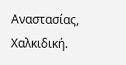Αναστασίας, Χαλκιδική.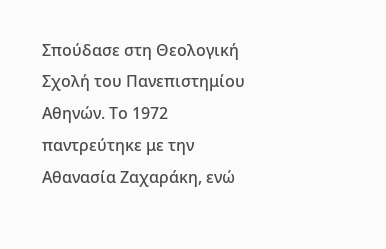Σπούδασε στη Θεολογική Σχολή του Πανεπιστημίου Αθηνών. Το 1972 παντρεύτηκε με την Αθανασία Ζαχαράκη, ενώ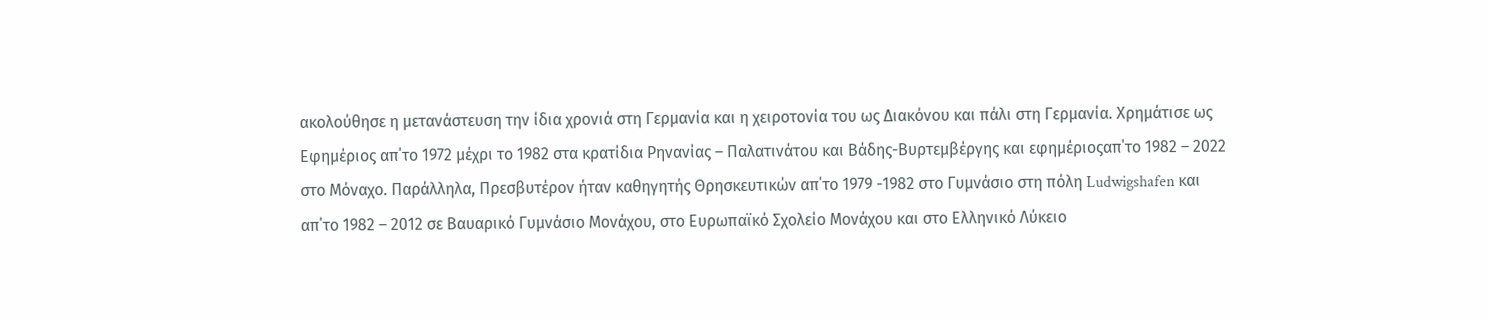ακολούθησε η μετανάστευση την ίδια χρονιά στη Γερμανία και η χειροτονία του ως Διακόνου και πάλι στη Γερμανία. Χρημάτισε ως Εφημέριος απ΄το 1972 μέχρι το 1982 στα κρατίδια Ρηνανίας – Παλατινάτου και Βάδης-Βυρτεμβέργης και εφημέριοςαπ΄το 1982 – 2022 στο Μόναχο. Παράλληλα, Πρεσβυτέρον ήταν καθηγητής Θρησκευτικών απ΄το 1979 -1982 στο Γυμνάσιο στη πόλη Ludwigshafen και απ΄το 1982 – 2012 σε Βαυαρικό Γυμνάσιο Μονάχου, στο Ευρωπαϊκό Σχολείο Μονάχου και στο Ελληνικό Λύκειο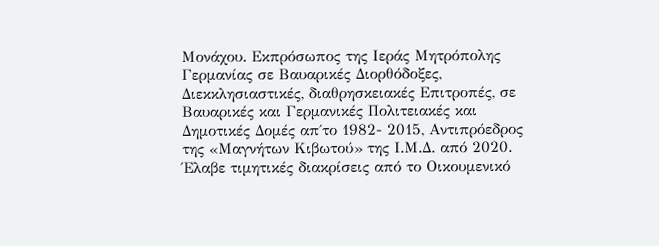Μονάχου. Εκπρόσωπος της Ιεράς Μητρόπολης Γερμανίας σε Βαυαρικές Διορθόδοξες, Διεκκλησιαστικές, διαθρησκειακές Επιτροπές, σε Βαυαρικές και Γερμανικές Πολιτειακές και Δημοτικές Δομές απ΄το 1982- 2015, Αντιπρόεδρος της «Μαγνήτων Κιβωτού» της Ι.Μ.Δ. από 2020. Έλαβε τιμητικές διακρίσεις από το Οικουμενικό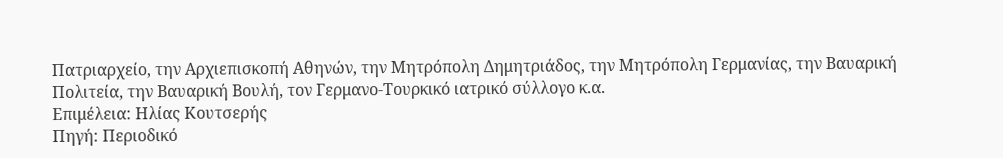Πατριαρχείο, την Αρχιεπισκοπή Αθηνών, την Μητρόπολη Δημητριάδος, την Μητρόπολη Γερμανίας, την Βαυαρική Πολιτεία, την Βαυαρική Βουλή, τον Γερμανο-Τουρκικό ιατρικό σύλλογο κ.α.
Επιμέλεια: Ηλίας Κουτσερής
Πηγή: Περιοδικό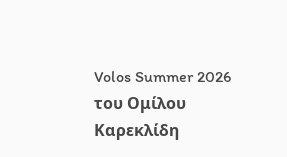Volos Summer 2026 του Ομίλου Καρεκλίδη